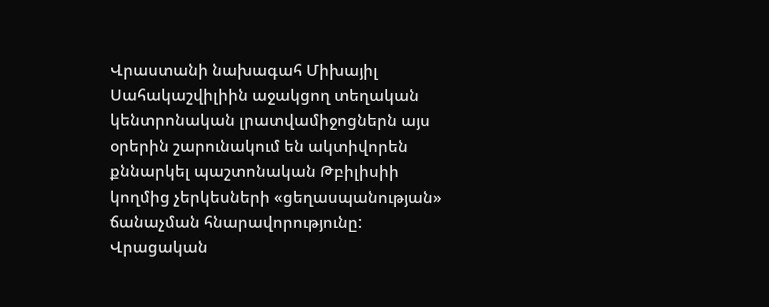Վրաստանի նախագահ Միխայիլ Սահակաշվիլիին աջակցող տեղական կենտրոնական լրատվամիջոցներն այս օրերին շարունակում են ակտիվորեն քննարկել պաշտոնական Թբիլիսիի կողմից չերկեսների «ցեղասպանության» ճանաչման հնարավորությունը: Վրացական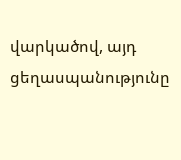վարկածով, այդ ցեղասպանությունը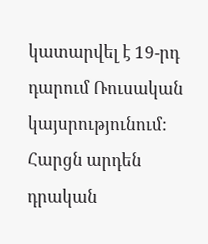կատարվել է 19-րդ դարում Ռուսական կայսրությունում: Հարցն արդեն դրական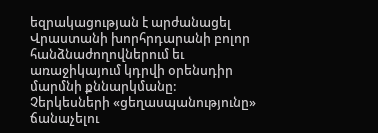եզրակացության է արժանացել Վրաստանի խորհրդարանի բոլոր հանձնաժողովներում եւ առաջիկայում կդրվի օրենսդիր մարմնի քննարկմանը: Չերկեսների «ցեղասպանությունը» ճանաչելու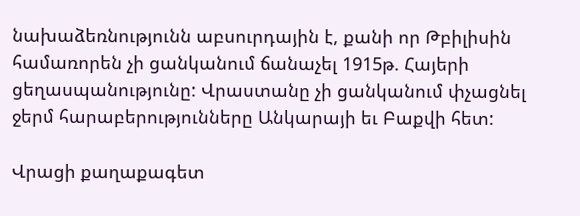նախաձեռնությունն աբսուրդային է, քանի որ Թբիլիսին համառորեն չի ցանկանում ճանաչել 1915թ. Հայերի ցեղասպանությունը: Վրաստանը չի ցանկանում փչացնել ջերմ հարաբերությունները Անկարայի եւ Բաքվի հետ:

Վրացի քաղաքագետ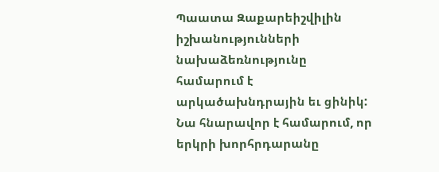Պաատա Զաքարեիշվիլին իշխանությունների նախաձեռնությունը համարում է արկածախնդրային եւ ցինիկ: Նա հնարավոր է համարում, որ երկրի խորհրդարանը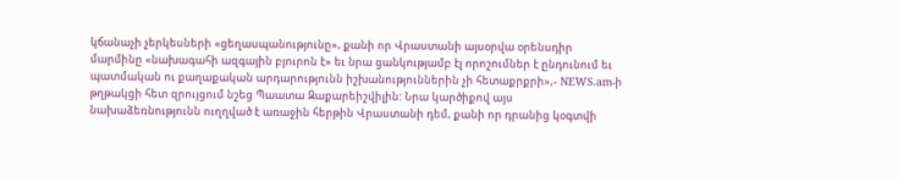կճանաչի չերկեսների «ցեղասպանությունը», քանի որ Վրաստանի այսօրվա օրենսդիր մարմինը «նախագահի ազգային բյուրոն է» եւ նրա ցանկությամբ էլ որոշումներ է ընդունում եւ պատմական ու քաղաքական արդարությունն իշխանություններին չի հետաքրքրի»,- NEWS.am-ի թղթակցի հետ զրույցում նշեց Պաատա Զաքարեիշվիլին: Նրա կարծիքով այս նախաձեռնությունն ուղղված է առաջին հերթին Վրաստանի դեմ, քանի որ դրանից կօգտվի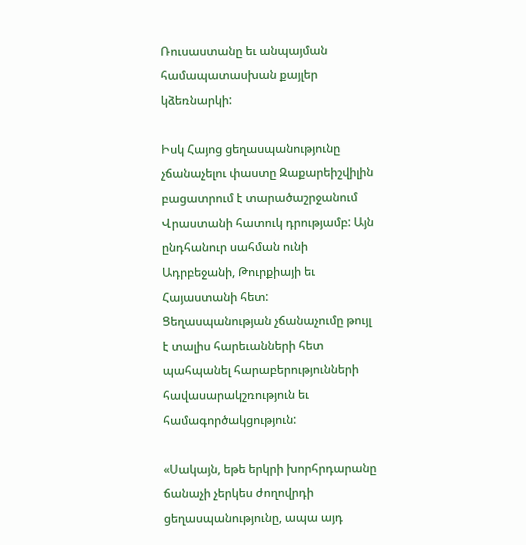Ռուսաստանը եւ անպայման համապատասխան քայլեր կձեռնարկի:

Իսկ Հայոց ցեղասպանությունը չճանաչելու փաստը Զաքարեիշվիլին բացատրում է տարածաշրջանում Վրաստանի հատուկ դրությամբ: Այն ընդհանուր սահման ունի Ադրբեջանի, Թուրքիայի եւ Հայաստանի հետ: Ցեղասպանության չճանաչումը թույլ է տալիս հարեւանների հետ պահպանել հարաբերությունների հավասարակշռություն եւ համագործակցություն:

«Սակայն, եթե երկրի խորհրդարանը ճանաչի չերկես ժողովրդի ցեղասպանությունը, ապա այդ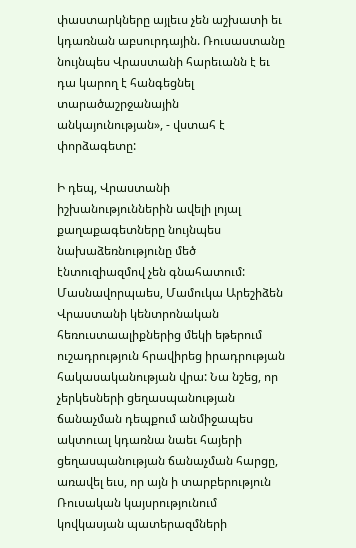փաստարկները այլեւս չեն աշխատի եւ կդառնան աբսուրդային. Ռուսաստանը նույնպես Վրաստանի հարեւանն է եւ դա կարող է հանգեցնել տարածաշրջանային անկայունության», - վստահ է փորձագետը:

Ի դեպ, Վրաստանի իշխանություններին ավելի լոյալ քաղաքագետները նույնպես նախաձեռնությունը մեծ էնտուզիազմով չեն գնահատում: Մասնավորպաես, Մամուկա Արեշիձեն Վրաստանի կենտրոնական հեռուստաալիքներից մեկի եթերում ուշադրություն հրավիրեց իրադրության հակասականության վրա: Նա նշեց, որ չերկեսների ցեղասպանության ճանաչման դեպքում անմիջապես ակտուալ կդառնա նաեւ հայերի ցեղասպանության ճանաչման հարցը, առավել եւս, որ այն ի տարբերություն Ռուսական կայսրությունում կովկասյան պատերազմների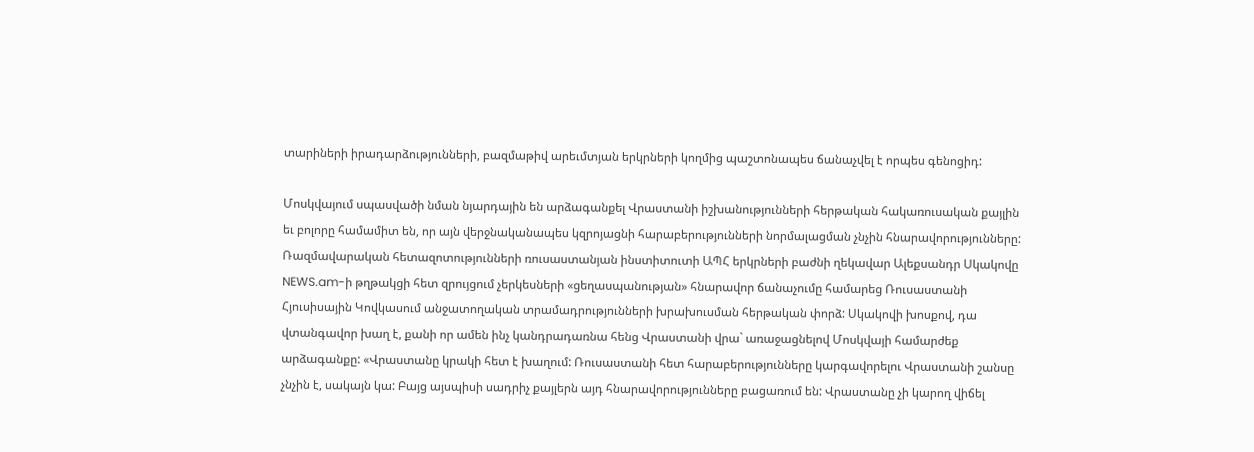տարիների իրադարձությունների, բազմաթիվ արեւմտյան երկրների կողմից պաշտոնապես ճանաչվել է որպես գենոցիդ:

Մոսկվայում սպասվածի նման նյարդային են արձագանքել Վրաստանի իշխանությունների հերթական հակառուսական քայլին եւ բոլորը համամիտ են, որ այն վերջնականապես կզրոյացնի հարաբերությունների նորմալացման չնչին հնարավորությունները: Ռազմավարական հետազոտությունների ռուսաստանյան ինստիտուտի ԱՊՀ երկրների բաժնի ղեկավար Ալեքսանդր Սկակովը NEWS.am-ի թղթակցի հետ զրույցում չերկեսների «ցեղասպանության» հնարավոր ճանաչումը համարեց Ռուսաստանի Հյուսիսային Կովկասում անջատողական տրամադրությունների խրախուսման հերթական փորձ: Սկակովի խոսքով, դա վտանգավոր խաղ է, քանի որ ամեն ինչ կանդրադառնա հենց Վրաստանի վրա` առաջացնելով Մոսկվայի համարժեք արձագանքը: «Վրաստանը կրակի հետ է խաղում: Ռուսաստանի հետ հարաբերությունները կարգավորելու Վրաստանի շանսը չնչին է, սակայն կա: Բայց այսպիսի սադրիչ քայլերն այդ հնարավորությունները բացառում են: Վրաստանը չի կարող վիճել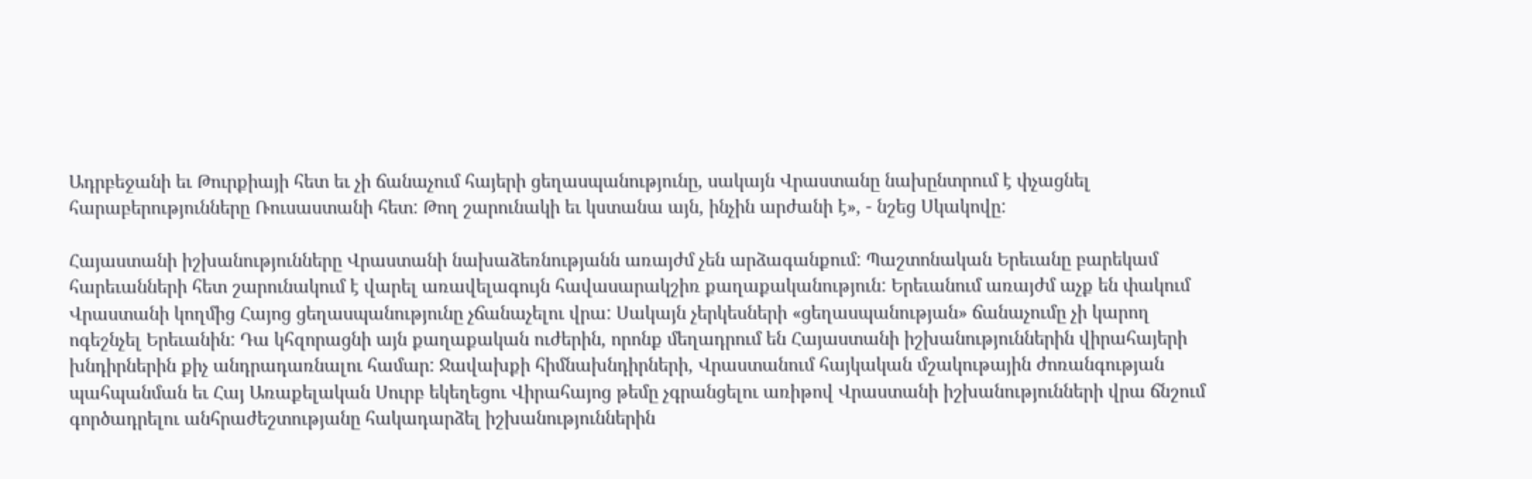Ադրբեջանի եւ Թուրքիայի հետ եւ չի ճանաչում հայերի ցեղասպանությունը, սակայն Վրաստանը նախընտրում է փչացնել հարաբերությունները Ռուսաստանի հետ: Թող շարունակի եւ կստանա այն, ինչին արժանի է», - նշեց Սկակովը:

Հայաստանի իշխանությունները Վրաստանի նախաձեռնությանն առայժմ չեն արձագանքում: Պաշտոնական Երեւանը բարեկամ հարեւանների հետ շարունակում է վարել առավելագույն հավասարակշիռ քաղաքականություն: Երեւանում առայժմ աչք են փակում Վրաստանի կողմից Հայոց ցեղասպանությունը չճանաչելու վրա: Սակայն չերկեսների «ցեղասպանության» ճանաչումը չի կարող ոգեշնչել Երեւանին: Դա կհզորացնի այն քաղաքական ուժերին, որոնք մեղադրում են Հայաստանի իշխանություններին վիրահայերի խնդիրներին քիչ անդրադառնալու համար: Ջավախքի հիմնախնդիրների, Վրաստանում հայկական մշակութային ժոռանգության պահպանման եւ Հայ Առաքելական Սուրբ եկեղեցու Վիրահայոց թեմը չգրանցելու առիթով Վրաստանի իշխանությունների վրա ճնշում գործադրելու անհրաժեշտությանը հակադարձել իշխանություններին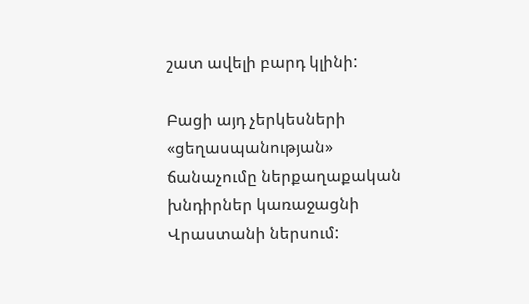շատ ավելի բարդ կլինի:

Բացի այդ չերկեսների «ցեղասպանության» ճանաչումը ներքաղաքական խնդիրներ կառաջացնի Վրաստանի ներսում: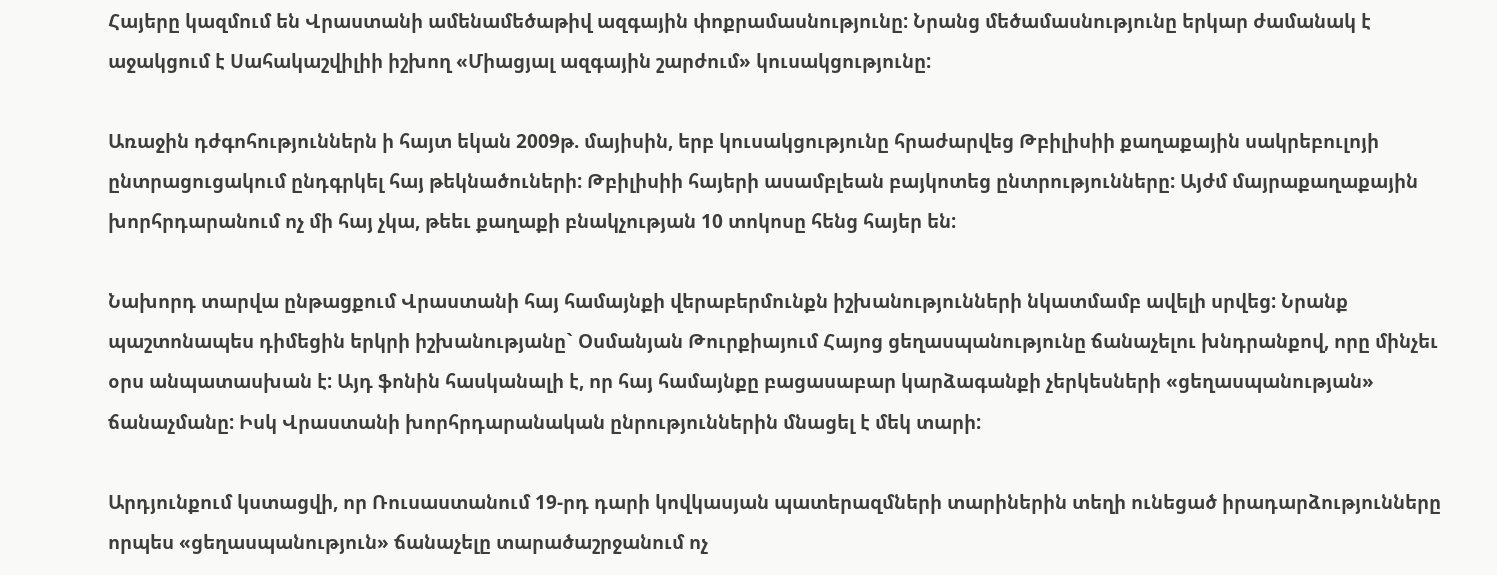Հայերը կազմում են Վրաստանի ամենամեծաթիվ ազգային փոքրամասնությունը: Նրանց մեծամասնությունը երկար ժամանակ է աջակցում է Սահակաշվիլիի իշխող «Միացյալ ազգային շարժում» կուսակցությունը:

Առաջին դժգոհություններն ի հայտ եկան 2009թ. մայիսին, երբ կուսակցությունը հրաժարվեց Թբիլիսիի քաղաքային սակրեբուլոյի ընտրացուցակում ընդգրկել հայ թեկնածուների: Թբիլիսիի հայերի ասամբլեան բայկոտեց ընտրությունները: Այժմ մայրաքաղաքային խորհրդարանում ոչ մի հայ չկա, թեեւ քաղաքի բնակչության 10 տոկոսը հենց հայեր են:

Նախորդ տարվա ընթացքում Վրաստանի հայ համայնքի վերաբերմունքն իշխանությունների նկատմամբ ավելի սրվեց: Նրանք պաշտոնապես դիմեցին երկրի իշխանությանը` Օսմանյան Թուրքիայում Հայոց ցեղասպանությունը ճանաչելու խնդրանքով, որը մինչեւ օրս անպատասխան է: Այդ ֆոնին հասկանալի է, որ հայ համայնքը բացասաբար կարձագանքի չերկեսների «ցեղասպանության» ճանաչմանը: Իսկ Վրաստանի խորհրդարանական ընրություններին մնացել է մեկ տարի:

Արդյունքում կստացվի, որ Ռուսաստանում 19-րդ դարի կովկասյան պատերազմների տարիներին տեղի ունեցած իրադարձությունները որպես «ցեղասպանություն» ճանաչելը տարածաշրջանում ոչ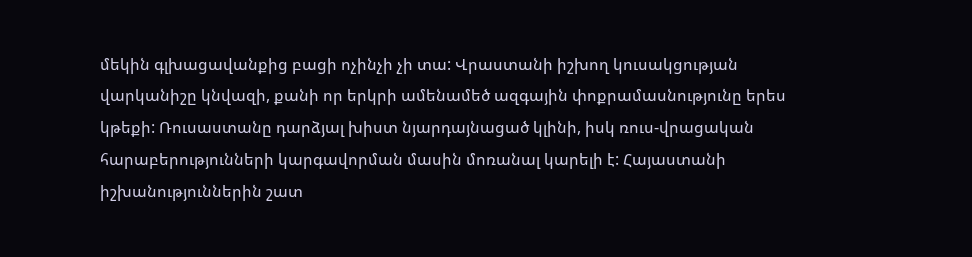մեկին գլխացավանքից բացի ոչինչի չի տա: Վրաստանի իշխող կուսակցության վարկանիշը կնվազի, քանի որ երկրի ամենամեծ ազգային փոքրամասնությունը երես կթեքի: Ռուսաստանը դարձյալ խիստ նյարդայնացած կլինի, իսկ ռուս-վրացական հարաբերությունների կարգավորման մասին մոռանալ կարելի է: Հայաստանի իշխանություններին շատ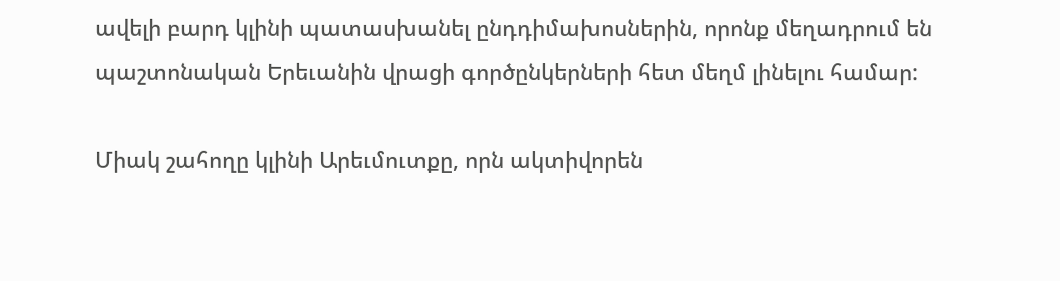ավելի բարդ կլինի պատասխանել ընդդիմախոսներին, որոնք մեղադրում են պաշտոնական Երեւանին վրացի գործընկերների հետ մեղմ լինելու համար:

Միակ շահողը կլինի Արեւմուտքը, որն ակտիվորեն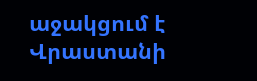աջակցում է Վրաստանի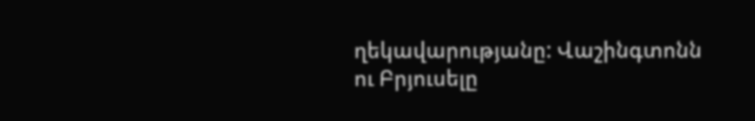ղեկավարությանը: Վաշինգտոնն ու Բրյուսելը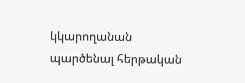կկարողանան պարծենալ հերթական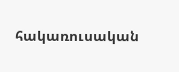հակառուսական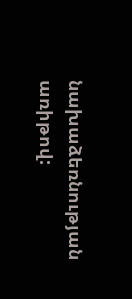նախաձեռնության առիթով: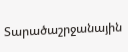Տարածաշրջանային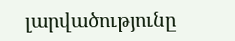լարվածությունը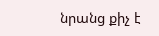նրանց քիչ է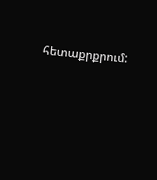հետաքրքրում: